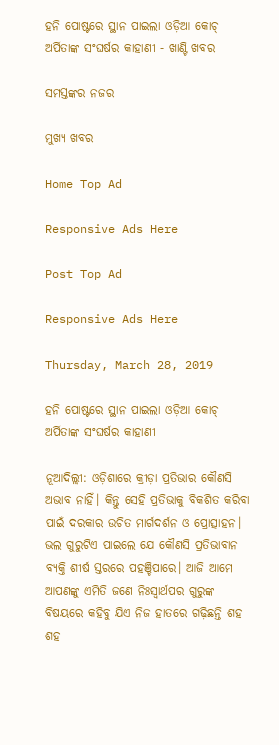ହନି ପୋଷ୍ଟରେ ସ୍ଥାନ ପାଇଲା ଓଡ଼ିଆ କୋଚ୍ ଅର୍ପିତାଙ୍କ ସଂଘର୍ଷର କାହାଣୀ - ଖାଣ୍ଟି ଖବର

ସମସ୍ତଙ୍କର ନଜର

ମୁଖ୍ୟ ଖବର

Home Top Ad

Responsive Ads Here

Post Top Ad

Responsive Ads Here

Thursday, March 28, 2019

ହନି ପୋଷ୍ଟରେ ସ୍ଥାନ ପାଇଲା ଓଡ଼ିଆ କୋଚ୍ ଅର୍ପିତାଙ୍କ ସଂଘର୍ଷର କାହାଣୀ

ନୂଆଦିଲ୍ଲୀ: ଓଡ଼ିଶାରେ କ୍ରୀଡ଼ା ପ୍ରତିଭାର କୌଣସି ଅଭାବ ନାହିଁ। କିନ୍ତୁ ସେହି ପ୍ରତିଭାକୁ ବିକଶିତ କରିବା ପାଇଁ ଦରକାର ଉଚିତ ମାର୍ଗଦର୍ଶନ ଓ ପ୍ରୋତ୍ସାହନ। ଭଲ ଗୁରୁଟିଏ ପାଇଲେ ଯେ କୌଣସି ପ୍ରତିଭାବାନ ବ୍ୟକ୍ତି ଶୀର୍ଷ ସ୍ତରରେ ପହଞ୍ଚିପାରେ। ଆଜି ଆମେ ଆପଣଙ୍କୁ ଏମିତି ଜଣେ ନିଃସ୍ୱାର୍ଥପର ଗୁରୁଙ୍କ ବିଷୟରେ କହିବୁ ଯିଏ ନିଜ ହାତରେ ଗଢ଼ିଛନ୍ତି ଶହ ଶହ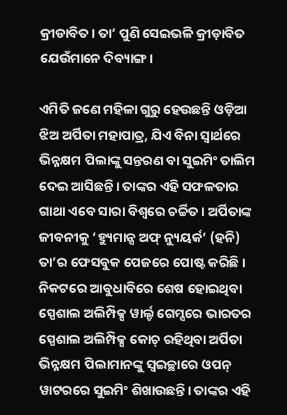କ୍ରୀଡାବିତ। ତା’ ପୁଣି ସେଇଭଳି କ୍ରୀଡ଼ାବିତ ଯେଉଁମାନେ ଦିବ୍ୟାଙ୍ଗ।

ଏମିତି ଜଣେ ମହିଳା ଗୁରୁ ହେଉଛନ୍ତି ଓଡ଼ିଆ ଝିଅ ଅର୍ପିତା ମହାପାତ୍ର, ଯିଏ ବିନା ସ୍ୱାର୍ଥରେ ଭିନ୍ନକ୍ଷମ ପିଲାଙ୍କୁ ସନ୍ତରଣ ବା ସୁଇମିଂ ତାଲିମ ଦେଇ ଆସିଛନ୍ତି। ତାଙ୍କର ଏହି ସଫଳତାର ଗାଥା ଏବେ ସାରା ବିଶ୍ୱରେ ଚର୍ଚ୍ଚିତ। ଅର୍ପିତାଙ୍କ ଜୀବନୀକୁ ‘ହ୍ୟୁମାନ୍ସ ଅଫ୍ ନ୍ୟୁୟର୍କ’ (ହନି) ତା’ର ଫେସବୁକ ପେଜରେ ପୋଷ୍ଟ କରିଛି। ନିକଟରେ ଆବୁଧାବିରେ ଶେଷ ହୋଇଥିବା ସ୍ପେଶାଲ ଅଲିମ୍ପିକ୍ସ ୱାର୍ଲ୍ଡ ଗେମ୍ସରେ ଭାରତର ସ୍ପେଶାଲ ଅଲିମ୍ପିକ୍ସ କୋଚ୍ ରହିଥିବା ଅର୍ପିତା ଭିନ୍ନକ୍ଷମ ପିଲାମାନଙ୍କୁ ସ୍ୱଇଚ୍ଛାରେ ଓପନ୍ ୱାଟରରେ ସୁଇମିଂ ଶିଖାଉଛନ୍ତି। ତାଙ୍କର ଏହି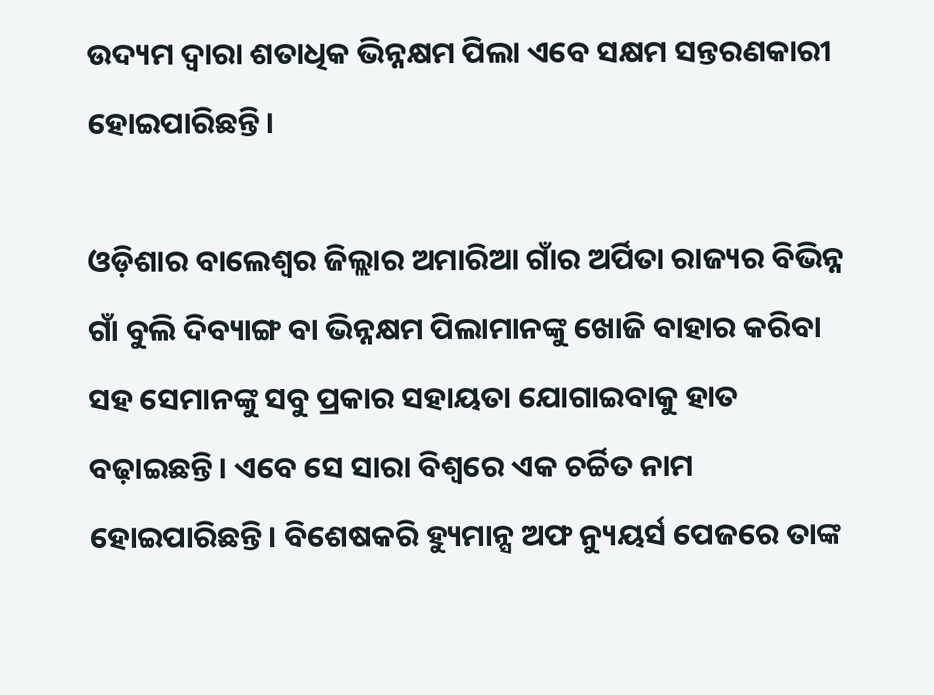ଉଦ୍ୟମ ଦ୍ୱାରା ଶତାଧିକ ଭିନ୍ନକ୍ଷମ ପିଲା ଏବେ ସକ୍ଷମ ସନ୍ତରଣକାରୀ ହୋଇପାରିଛନ୍ତି।

ଓଡ଼ିଶାର ବାଲେଶ୍ୱର ଜିଲ୍ଲାର ଅମାରିଆ ଗାଁର ଅର୍ପିତା ରାଜ୍ୟର ବିଭିନ୍ନ ଗାଁ ବୁଲି ଦିବ୍ୟାଙ୍ଗ ବା ଭିନ୍ନକ୍ଷମ ପିଲାମାନଙ୍କୁ ଖୋଜି ବାହାର କରିବା ସହ ସେମାନଙ୍କୁ ସବୁ ପ୍ରକାର ସହାୟତା ଯୋଗାଇବାକୁ ହାତ ବଢ଼ାଇଛନ୍ତି। ଏବେ ସେ ସାରା ବିଶ୍ୱରେ ଏକ ଚର୍ଚ୍ଚିତ ନାମ ହୋଇପାରିଛନ୍ତି। ବିଶେଷକରି ହ୍ୟୁମାନ୍ସ ଅଫ ନ୍ୟୁୟର୍ସ ପେଜରେ ତାଙ୍କ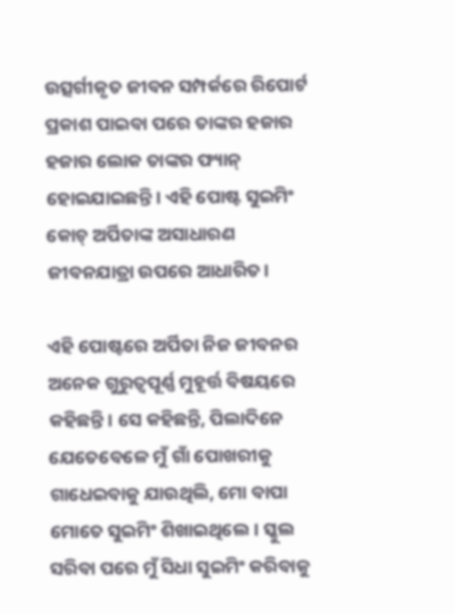ଉତ୍ସର୍ଗୀକୃତ ଜୀବନ ସମ୍ପର୍କରେ ରିପୋର୍ଟ ପ୍ରକାଶ ପାଇବା ପରେ ତାଙ୍କର ହଜାର ହଜାର ଲୋକ ତାଙ୍କର ଫ୍ୟାନ୍ ହୋଇଯାଇଛନ୍ତି। ଏହି ପୋଷ୍ଟ ସୁଇମିଂ କୋଚ୍ ଅର୍ପିତାଙ୍କ ଅସାଧାରଣ ଜୀବନଯାତ୍ରା ଉପରେ ଆଧାରିତ।

ଏହି ପୋଷ୍ଟରେ ଅର୍ପିତା ନିଜ ଜୀବନର ଅନେକ ଗୁରୁତ୍ୱପୂର୍ଣ୍ଣ ମୁହୂର୍ତ୍ତ ବିଷୟରେ କହିଛନ୍ତି। ସେ କହିଛନ୍ତି, ପିଲାଦିନେ ଯେତେବେଳେ ମୁଁ ଗାଁ ପୋଖରୀକୁ ଗାଧେଇବାକୁ ଯାଉଥିଲି, ମୋ ବାପା ମୋତେ ସୁଇମିଂ ଶିଖାଇଥିଲେ। ସ୍କୁଲ ସରିବା ପରେ ମୁଁ ସିଧା ସୁଇମିଂ କରିବାକୁ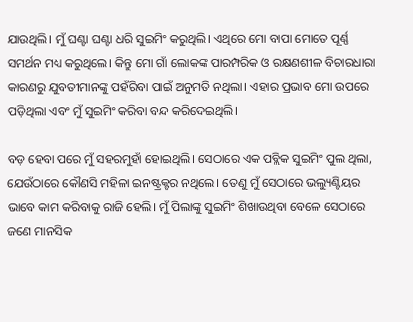ଯାଉଥିଲି। ମୁଁ ଘଣ୍ଟା ଘଣ୍ଟା ଧରି ସୁଇମିଂ କରୁଥିଲି। ଏଥିରେ ମୋ ବାପା ମୋତେ ପୂର୍ଣ୍ଣ ସମର୍ଥନ ମଧ୍ୟ କରୁଥିଲେ। କିନ୍ତୁ ମୋ ଗାଁ ଲୋକଙ୍କ ପାରମ୍ପରିକ ଓ ରକ୍ଷଣଶୀଳ ବିଚାରଧାରା କାରଣରୁ ଯୁବତୀମାନଙ୍କୁ ପହଁରିବା ପାଇଁ ଅନୁମତି ନଥିଲା। ଏହାର ପ୍ରଭାବ ମୋ ଉପରେ ପଡ଼ିଥିଲା ଏବଂ ମୁଁ ସୁଇମିଂ କରିବା ବନ୍ଦ କରିଦେଇଥିଲି।

ବଡ଼ ହେବା ପରେ ମୁଁ ସହରମୁହାଁ ହୋଇଥିଲି। ସେଠାରେ ଏକ ପବ୍ଲିକ ସୁଇମିଂ ପୁଲ ଥିଲା, ଯେଉଁଠାରେ କୌଣସି ମହିଳା ଇନଷ୍ଟ୍ରକ୍ଟର ନଥିଲେ। ତେଣୁ ମୁଁ ସେଠାରେ ଭଲ୍ୟୁଣ୍ଟିୟର ଭାବେ କାମ କରିବାକୁ ରାଜି ହେଲି। ମୁଁ ପିଲାଙ୍କୁ ସୁଇମିଂ ଶିଖାଉଥିବା ବେଳେ ସେଠାରେ ଜଣେ ମାନସିକ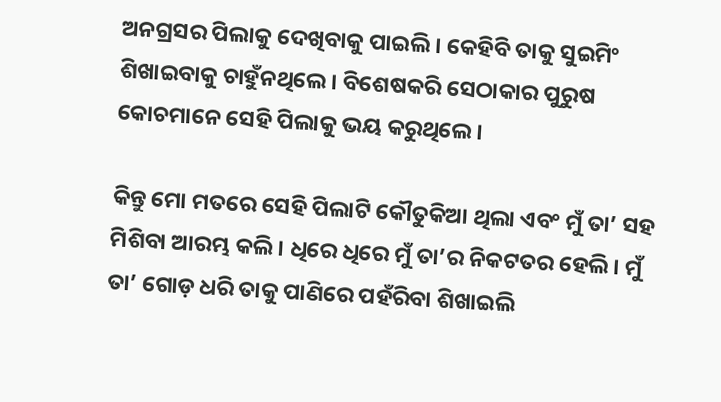ଅନଗ୍ରସର ପିଲାକୁ ଦେଖିବାକୁ ପାଇଲି। କେହିବି ତାକୁ ସୁଇମିଂ ଶିଖାଇବାକୁ ଚାହୁଁନଥିଲେ। ବିଶେଷକରି ସେଠାକାର ପୁରୁଷ କୋଚମାନେ ସେହି ପିଲାକୁ ଭୟ କରୁଥିଲେ।

କିନ୍ତୁ ମୋ ମତରେ ସେହି ପିଲାଟି କୌତୁକିଆ ଥିଲା ଏବଂ ମୁଁ ତା’ ସହ ମିଶିବା ଆରମ୍ଭ କଲି। ଧିରେ ଧିରେ ମୁଁ ତା’ର ନିକଟତର ହେଲି। ମୁଁ ତା’ ଗୋଡ଼ ଧରି ତାକୁ ପାଣିରେ ପହଁରିବା ଶିଖାଇଲି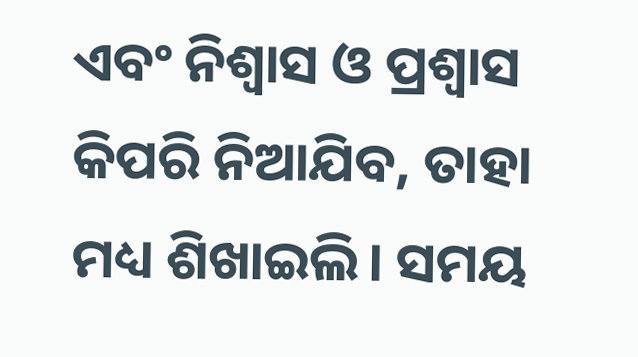ଏବଂ ନିଶ୍ୱାସ ଓ ପ୍ରଶ୍ୱାସ କିପରି ନିଆଯିବ, ତାହା ମଧ୍ୟ ଶିଖାଇଲି। ସମୟ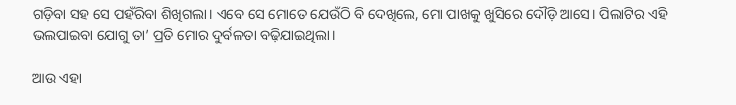ଗଡ଼ିବା ସହ ସେ ପହଁରିବା ଶିଖିଗଲା। ଏବେ ସେ ମୋତେ ଯେଉଁଠି ବି ଦେଖିଲେ, ମୋ ପାଖକୁ ଖୁସିରେ ଦୌଡ଼ି ଆସେ। ପିଲାଟିର ଏହି ଭଲପାଇବା ଯୋଗୁ ତା’ ପ୍ରତି ମୋର ଦୁର୍ବଳତା ବଢ଼ିଯାଇଥିଲା।

ଆଉ ଏହା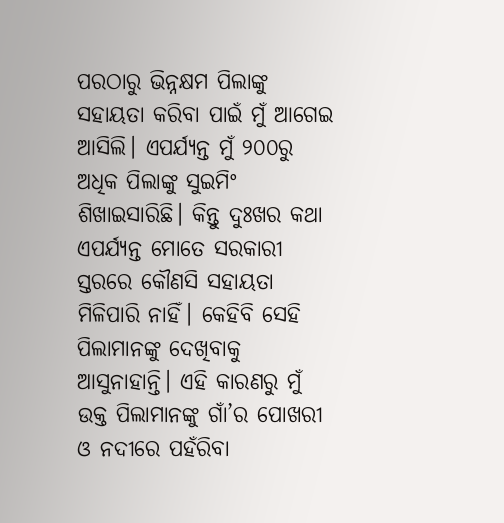ପରଠାରୁ ଭିନ୍ନକ୍ଷମ ପିଲାଙ୍କୁ ସହାୟତା କରିବା ପାଇଁ ମୁଁ ଆଗେଇ ଆସିଲି। ଏପର୍ଯ୍ୟନ୍ତ ମୁଁ ୨୦୦ରୁ ଅଧିକ ପିଲାଙ୍କୁ ସୁଇମିଂ ଶିଖାଇସାରିଛି। କିନ୍ତୁ ଦୁଃଖର କଥା ଏପର୍ଯ୍ୟନ୍ତ ମୋତେ ସରକାରୀ ସ୍ତରରେ କୌଣସି ସହାୟତା ମିଳିପାରି ନାହିଁ। କେହିବି ସେହି ପିଲାମାନଙ୍କୁ ଦେଖିବାକୁ ଆସୁନାହାନ୍ତି। ଏହି କାରଣରୁ ମୁଁ ଉକ୍ତ ପିଲାମାନଙ୍କୁ ଗାଁ’ର ପୋଖରୀ ଓ ନଦୀରେ ପହଁରିବା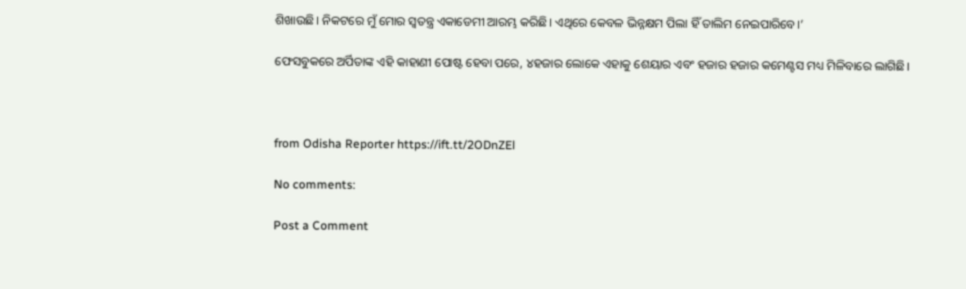ଶିଖାଉଛି। ନିକଟରେ ମୁଁ ମୋର ସ୍ୱତନ୍ତ୍ର ଏକାଡେମୀ ଆରମ୍ଭ କରିଛି। ଏଥିରେ କେବଳ ଭିନ୍ନକ୍ଷମ ପିଲା ହିଁ ତାଲିମ ନେଇପାରିବେ।’

ଫେସବୁକରେ ଅର୍ପିତାଙ୍କ ଏହି କାହାଣୀ ପୋଷ୍ଟ ହେବା ପରେ, ୪ହଜାର ଲୋକେ ଏହାକୁ ଶେୟାର ଏବଂ ହଜାର ହଜାର କମେଣ୍ଟସ ମଧ୍ୟ ମିଳିବାରେ ଲାଗିଛି।



from Odisha Reporter https://ift.tt/2ODnZEl

No comments:

Post a Comment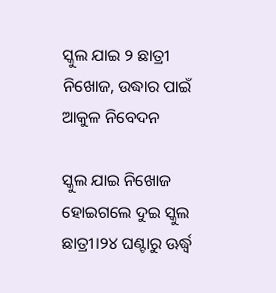ସ୍କୁଲ ଯାଇ ୨ ଛାତ୍ରୀ ନିଖୋଜ, ଉଦ୍ଧାର ପାଇଁ ଆକୁଳ ନିବେଦନ

ସ୍କୁଲ ଯାଇ ନିଖୋଜ ହୋଇଗଲେ ଦୁଇ ସ୍କୁଲ ଛାତ୍ରୀ।୨୪ ଘଣ୍ଟାରୁ ଊର୍ଦ୍ଧ୍ୱ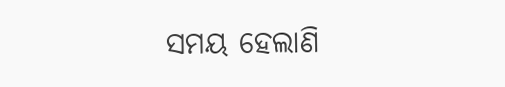ସମୟ ହେଲାଣି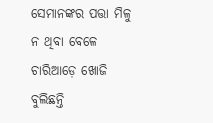ସେମାନଙ୍କର ପତ୍ତା ମିଳୁ ନ ଥିବା ବେଳେ ଚାରିଆଡ଼େ ଖୋଜି ବୁଲିଛନ୍ତି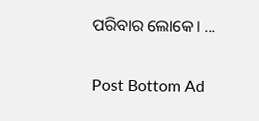ପରିବାର ଲୋକେ। ...

Post Bottom Ad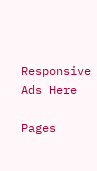Responsive Ads Here

Pages